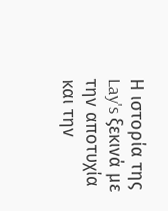Η ιστορία της Lay's ξεκινά με την αποτυχία και την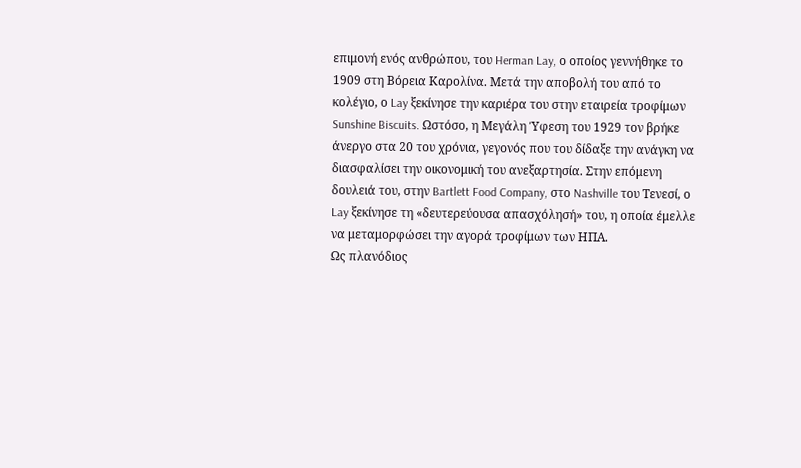επιμονή ενός ανθρώπου, του Herman Lay, ο οποίος γεννήθηκε το 1909 στη Βόρεια Καρολίνα. Μετά την αποβολή του από το κολέγιο, ο Lay ξεκίνησε την καριέρα του στην εταιρεία τροφίμων Sunshine Biscuits. Ωστόσο, η Μεγάλη Ύφεση του 1929 τον βρήκε άνεργο στα 20 του χρόνια, γεγονός που του δίδαξε την ανάγκη να διασφαλίσει την οικονομική του ανεξαρτησία. Στην επόμενη δουλειά του, στην Bartlett Food Company, στο Nashville του Τενεσί, ο Lay ξεκίνησε τη «δευτερεύουσα απασχόλησή» του, η οποία έμελλε να μεταμορφώσει την αγορά τροφίμων των ΗΠΑ.
Ως πλανόδιος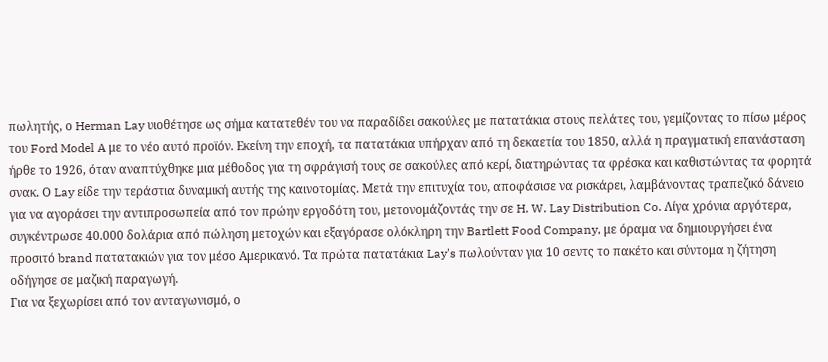πωλητής, ο Herman Lay υιοθέτησε ως σήμα κατατεθέν του να παραδίδει σακούλες με πατατάκια στους πελάτες του, γεμίζοντας το πίσω μέρος του Ford Model A με το νέο αυτό προϊόν. Εκείνη την εποχή, τα πατατάκια υπήρχαν από τη δεκαετία του 1850, αλλά η πραγματική επανάσταση ήρθε το 1926, όταν αναπτύχθηκε μια μέθοδος για τη σφράγισή τους σε σακούλες από κερί, διατηρώντας τα φρέσκα και καθιστώντας τα φορητά σνακ. Ο Lay είδε την τεράστια δυναμική αυτής της καινοτομίας. Μετά την επιτυχία του, αποφάσισε να ρισκάρει, λαμβάνοντας τραπεζικό δάνειο για να αγοράσει την αντιπροσωπεία από τον πρώην εργοδότη του, μετονομάζοντάς την σε H. W. Lay Distribution Co. Λίγα χρόνια αργότερα, συγκέντρωσε 40.000 δολάρια από πώληση μετοχών και εξαγόρασε ολόκληρη την Bartlett Food Company, με όραμα να δημιουργήσει ένα προσιτό brand πατατακιών για τον μέσο Αμερικανό. Τα πρώτα πατατάκια Lay's πωλούνταν για 10 σεντς το πακέτο και σύντομα η ζήτηση οδήγησε σε μαζική παραγωγή.
Για να ξεχωρίσει από τον ανταγωνισμό, ο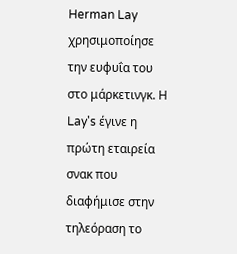Herman Lay χρησιμοποίησε την ευφυΐα του στο μάρκετινγκ. Η Lay's έγινε η πρώτη εταιρεία σνακ που διαφήμισε στην τηλεόραση το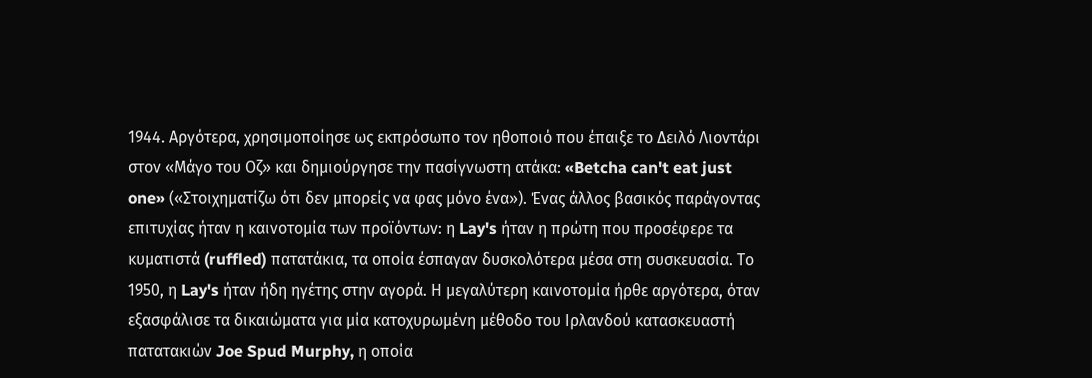1944. Αργότερα, χρησιμοποίησε ως εκπρόσωπο τον ηθοποιό που έπαιξε το Δειλό Λιοντάρι στον «Μάγο του Οζ» και δημιούργησε την πασίγνωστη ατάκα: «Betcha can't eat just one» («Στοιχηματίζω ότι δεν μπορείς να φας μόνο ένα»). Ένας άλλος βασικός παράγοντας επιτυχίας ήταν η καινοτομία των προϊόντων: η Lay's ήταν η πρώτη που προσέφερε τα κυματιστά (ruffled) πατατάκια, τα οποία έσπαγαν δυσκολότερα μέσα στη συσκευασία. Το 1950, η Lay's ήταν ήδη ηγέτης στην αγορά. Η μεγαλύτερη καινοτομία ήρθε αργότερα, όταν εξασφάλισε τα δικαιώματα για μία κατοχυρωμένη μέθοδο του Ιρλανδού κατασκευαστή πατατακιών Joe Spud Murphy, η οποία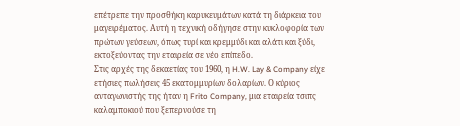επέτρεπε την προσθήκη καρυκευμάτων κατά τη διάρκεια του μαγειρέματος. Αυτή η τεχνική οδήγησε στην κυκλοφορία των πρώτων γεύσεων, όπως τυρί και κρεμμύδι και αλάτι και ξύδι, εκτοξεύοντας την εταιρεία σε νέο επίπεδο.
Στις αρχές της δεκαετίας του 1960, η H.W. Lay & Company είχε ετήσιες πωλήσεις 45 εκατομμυρίων δολαρίων. Ο κύριος ανταγωνιστής της ήταν η Frito Company, μια εταιρεία τσιπς καλαμποκιού που ξεπερνούσε τη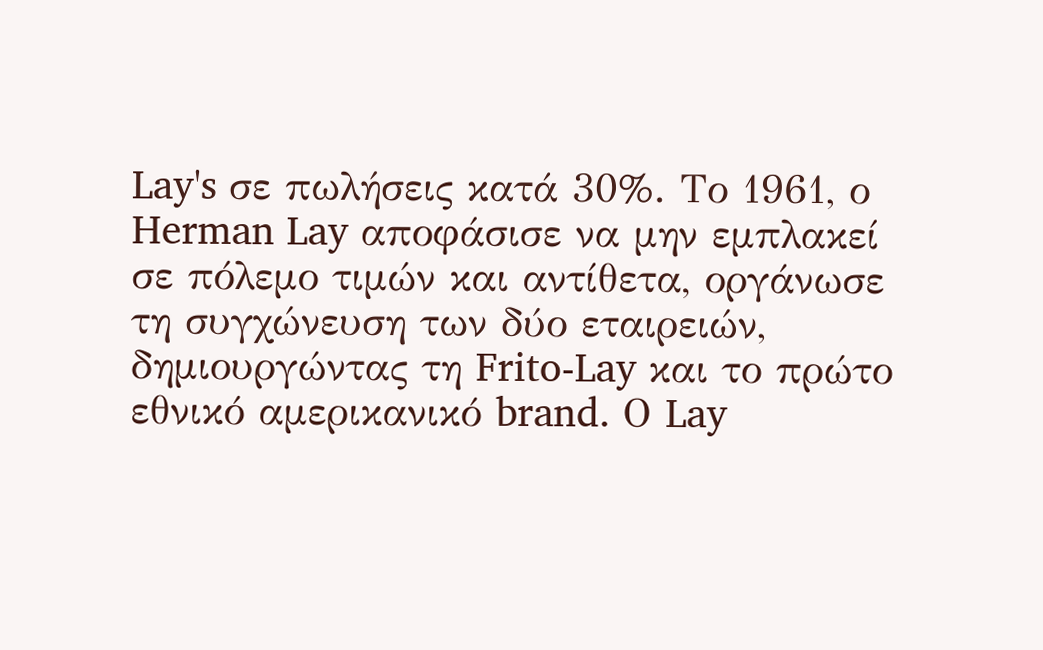Lay's σε πωλήσεις κατά 30%. Το 1961, ο Herman Lay αποφάσισε να μην εμπλακεί σε πόλεμο τιμών και αντίθετα, οργάνωσε τη συγχώνευση των δύο εταιρειών, δημιουργώντας τη Frito-Lay και το πρώτο εθνικό αμερικανικό brand. Ο Lay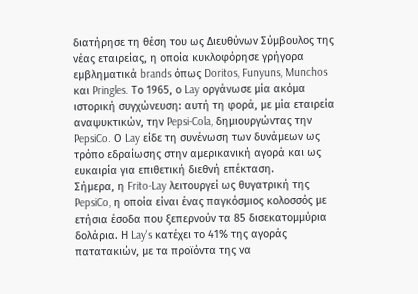διατήρησε τη θέση του ως Διευθύνων Σύμβουλος της νέας εταιρείας, η οποία κυκλοφόρησε γρήγορα εμβληματικά brands όπως Doritos, Funyuns, Munchos και Pringles. Το 1965, ο Lay οργάνωσε μία ακόμα ιστορική συγχώνευση: αυτή τη φορά, με μία εταιρεία αναψυκτικών, την Pepsi-Cola, δημιουργώντας την PepsiCo. Ο Lay είδε τη συνένωση των δυνάμεων ως τρόπο εδραίωσης στην αμερικανική αγορά και ως ευκαιρία για επιθετική διεθνή επέκταση.
Σήμερα, η Frito-Lay λειτουργεί ως θυγατρική της PepsiCo, η οποία είναι ένας παγκόσμιος κολοσσός με ετήσια έσοδα που ξεπερνούν τα 85 δισεκατομμύρια δολάρια. Η Lay's κατέχει το 41% της αγοράς πατατακιών, με τα προϊόντα της να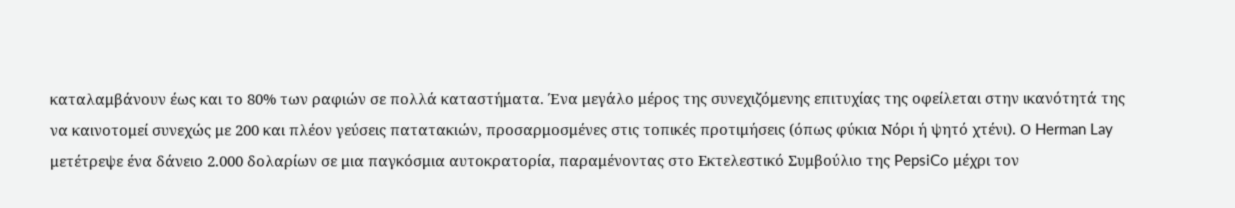καταλαμβάνουν έως και το 80% των ραφιών σε πολλά καταστήματα. Ένα μεγάλο μέρος της συνεχιζόμενης επιτυχίας της οφείλεται στην ικανότητά της να καινοτομεί συνεχώς με 200 και πλέον γεύσεις πατατακιών, προσαρμοσμένες στις τοπικές προτιμήσεις (όπως φύκια Νόρι ή ψητό χτένι). Ο Herman Lay μετέτρεψε ένα δάνειο 2.000 δολαρίων σε μια παγκόσμια αυτοκρατορία, παραμένοντας στο Εκτελεστικό Συμβούλιο της PepsiCo μέχρι τον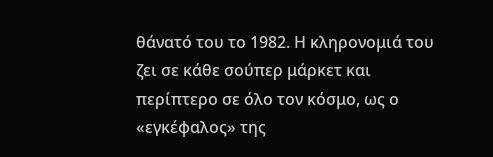θάνατό του το 1982. Η κληρονομιά του ζει σε κάθε σούπερ μάρκετ και περίπτερο σε όλο τον κόσμο, ως ο «εγκέφαλος» της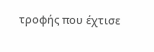τροφής που έχτισε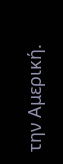την Αμερική.